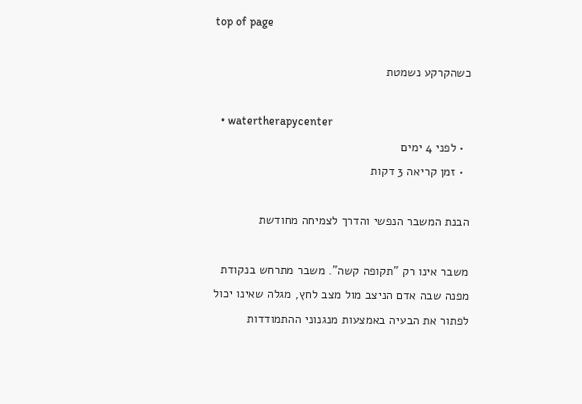top of page

כשהקרקע נשמטת

  • watertherapycenter
  • לפני 4 ימים
  • זמן קריאה 3 דקות

הבנת המשבר הנפשי והדרך לצמיחה מחודשת

משבר אינו רק "תקופה קשה". משבר מתרחש בנקודת מפנה שבה אדם הניצב מול מצב לחץ, מגלה שאינו יכול לפתור את הבעיה באמצעות מנגנוני ההתמודדות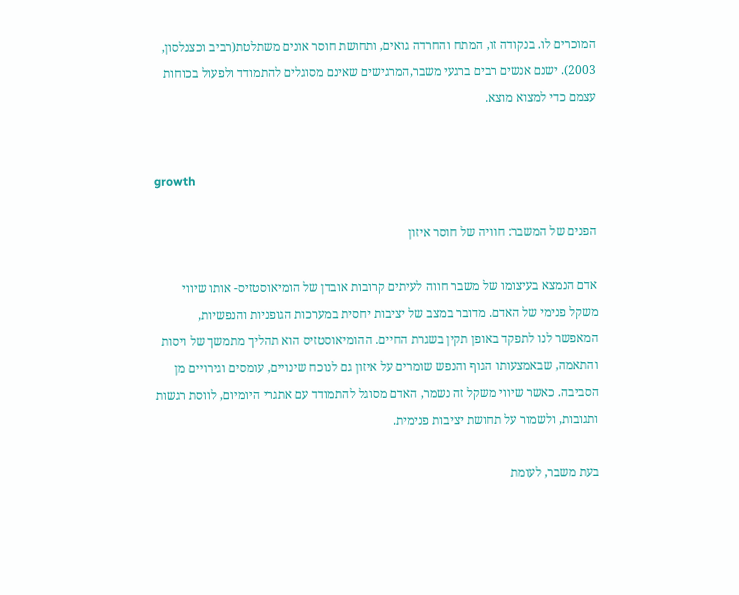המוכרים לו. בנקודה זו, המתח והחרדה גואים, ותחושת חוסר אונים משתלטת(רביב וכצנלסון, 2003). ישנם אנשים רבים ברגעי משבר,המרגישים שאינם מסוגלים להתמודד ולפעול בכוחות עצמם כדי למצוא מוצא.


growth

הפנים של המשבר: חוויה של חוסר איזון

אדם הנמצא בעיצומו של משבר חווה לעיתים קרובות אובדן של הומיאוסטזיס- אותו שיווי משקל פנימי של האדם. מדובר במצב של יציבות יחסית במערכות הגופניות והנפשיות, המאפשר לנו לתפקד באופן תקין בשגרת החיים. ההומיאוסטזיס הוא תהליך מתמשך של ויסות והתאמה, שבאמצעותו הגוף והנפש שומרים על איזון גם לנוכח שינויים, עומסים וגירויים מן הסביבה. כאשר שיווי משקל זה נשמר, האדם מסוגל להתמודד עם אתגרי היומיום, לווסת רגשות ותגובות, ולשמור על תחושת יציבות פנימית.

בעת משבר, לעומת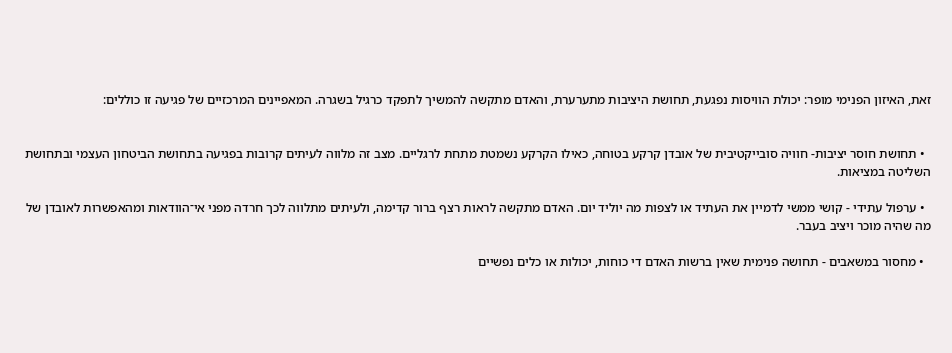זאת, האיזון הפנימי מופר: יכולת הוויסות נפגעת, תחושת היציבות מתערערת, והאדם מתקשה להמשיך לתפקד כרגיל בשגרה. המאפיינים המרכזיים של פגיעה זו כוללים:


  • תחושת חוסר יציבות- חוויה סובייקטיבית של אובדן קרקע בטוחה, כאילו הקרקע נשמטת מתחת לרגליים. מצב זה מלווה לעיתים קרובות בפגיעה בתחושת הביטחון העצמי ובתחושת השליטה במציאות.

  • ערפול עתידי - קושי ממשי לדמיין את העתיד או לצפות מה יוליד יום. האדם מתקשה לראות רצף ברור קדימה, ולעיתים מתלווה לכך חרדה מפני אי־הוודאות ומהאפשרות לאובדן של מה שהיה מוכר ויציב בעבר.

  • מחסור במשאבים - תחושה פנימית שאין ברשות האדם די כוחות, יכולות או כלים נפשיים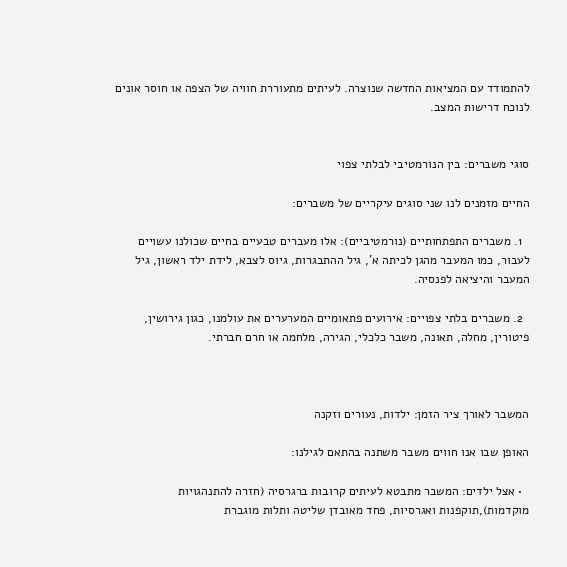להתמודד עם המציאות החדשה שנוצרה. לעיתים מתעוררת חוויה של הצפה או חוסר אונים לנוכח דרישות המצב.


סוגי משברים: בין הנורמטיבי לבלתי צפוי

החיים מזמנים לנו שני סוגים עיקריים של משברים:

  1. משברים התפתחותיים (נורמטיביים): אלו מעברים טבעיים בחיים שכולנו עשויים לעבור, כמו המעבר מהגן לכיתה א', גיל ההתבגרות, גיוס לצבא, לידת ילד ראשון, גיל המעבר והיציאה לפנסיה.

  2. משברים בלתי צפויים: אירועים פתאומיים המערערים את עולמנו, כגון גירושין, פיטורין, מחלה, תאונה, משבר כלכלי, הגירה, מלחמה או חרם חברתי.



המשבר לאורך ציר הזמן: ילדות, נעורים וזקנה

האופן שבו אנו חווים משבר משתנה בהתאם לגילנו:

  • אצל ילדים: המשבר מתבטא לעיתים קרובות ברגרסיה (חזרה להתנהגויות מוקדמות),תוקפנות ואגרסיות, פחד מאובדן שליטה ותלות מוגברת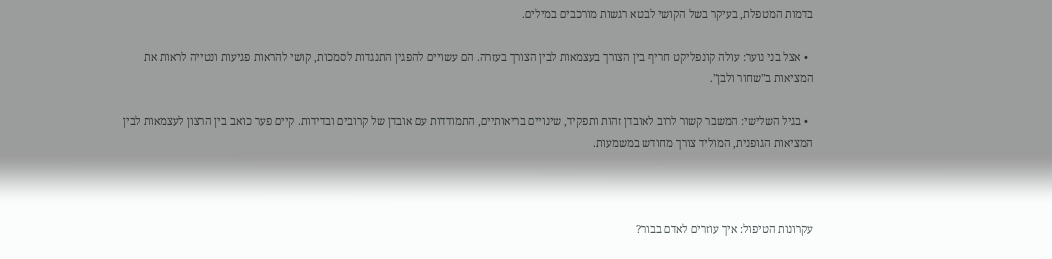בדמות המטפלת, בעיקר בשל הקושי לבטא רגשות מורכבים במילים.

  • אצל בני נוער: עולה קונפליקט חריף בין הצורך בעצמאות לבין הצורך בעזרה. הם עשויים להפגין התנגדות לסמכות, קושי להראות פגיעות ונטייה לראות את המציאות ב"שחור ולבן".

  • בגיל השלישי: המשבר קשור לרוב לאובדן זהות ותפקיד, שינויים בריאותיים, התמודדות עם אובדן של קרובים ובדידות. קיים פער כואב בין הרצון לעצמאות לבין המציאות הגופנית, המוליד צורך מחודש במשמעות.



עקרונות הטיפול: איך עוזרים לאדם בבור?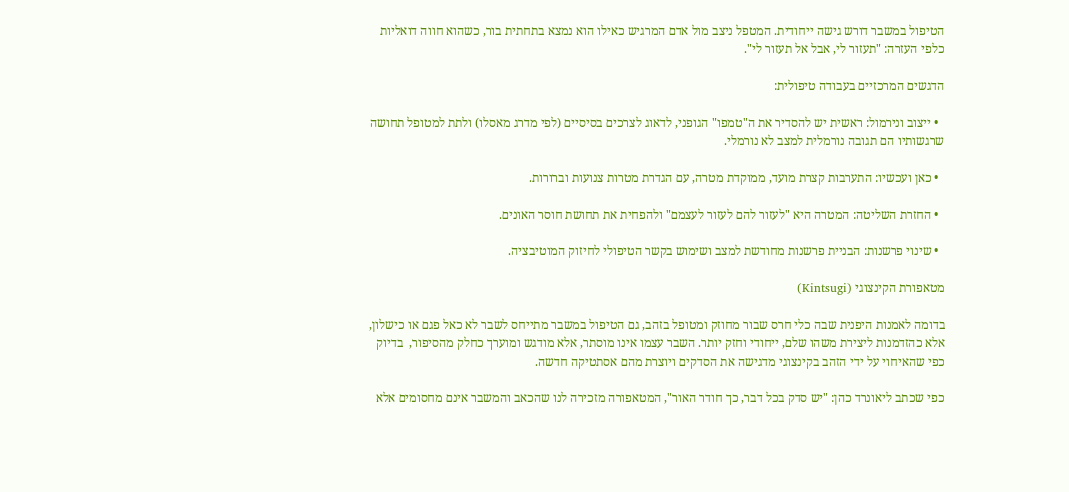הטיפול במשבר דורש גישה ייחודית. המטפל ניצב מול אדם המרגיש כאילו הוא נמצא בתחתית בור, כשהוא חווה דואליות כלפי העזרה: "תעזור לי, אבל אל תעזור לי".

הדגשים המרכזיים בעבודה טיפולית:

  • ייצוב ונירמול: ראשית יש להסדיר את ה"טמפו" הגופני, לדאוג לצרכים בסיסיים (לפי מדרג מאסלו) ולתת למטופל תחושה שרגשותיו הם תגובה נורמלית למצב לא נורמלי.

  • כאן ועכשיו: התערבות קצרת מועד, ממוקדת מטרה, עם הגדרת מטרות צנועות וברורות.

  • החזרת השליטה: המטרה היא "לעזור להם לעזור לעצמם" ולהפחית את תחושת חוסר האונים.

  • שינוי פרשנות: הבניית פרשנות מחודשת למצב ושימוש בקשר הטיפולי לחיזוק המוטיבציה.

מטאפורת הקינצוגי (Kintsugi)

בדומה לאמנות היפנית שבה כלי חרס שבור מחוזק ומטופל בזהב, גם הטיפול במשבר מתייחס לשבר לא כאל פגם או כישלון, אלא כהזדמנות ליצירת משהו שלם, ייחודי וחזק יותר. השבר עצמו אינו מוסתר, אלא מודגש ומוערך כחלק מהסיפור,  בדיוק כפי שהאיחוי על ידי הזהב בקינצוגי מדגישה את הסדקים ויוצרת מהם אסתטיקה חדשה.

כפי שכתב ליאונרד כהן: "יש סדק בכל דבר, כך חודר האור", המטאפורה מזכירה לנו שהכאב והמשבר אינם מחסומים אלא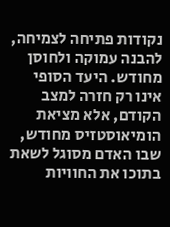נקודות פתיחה לצמיחה, להבנה עמוקה ולחוסן מחודש. היעד הסופי אינו רק חזרה למצב הקודם, אלא מציאת הומיאוסטזיס מחודש, שבו האדם מסוגל לשאת בתוכו את החוויות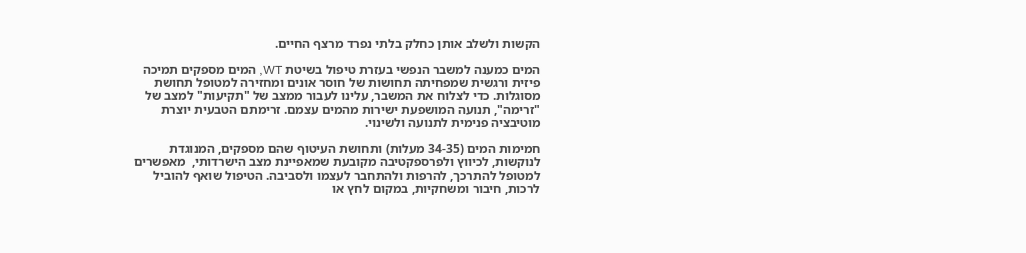הקשות ולשלב אותן כחלק בלתי נפרד מרצף החיים.

המים כמענה למשבר הנפשי בעזרת טיפול בשיטת WT, המים מספקים תמיכה פיזית ורגשית שמפחיתה תחושות של חוסר אונים ומחזירה למטופל תחושת מסוגלות. כדי לצלוח את המשבר, עלינו לעבור ממצב של "תקיעות" למצב של "זרימה", תנועה המושפעת ישירות מהמים עצמם. זרימתם הטבעית יוצרת מוטיבציה פנימית לתנועה ולשינוי.

חמימות המים (34-35 מעלות) ותחושת העיטוף שהם מספקים, המנוגדת לנוקשות, לכיווץ ולפרספקטיבה מקובעת שמאפיינת מצב הישרדותי,  מאפשרים למטופל להתרכך, להרפות ולהתחבר לעצמו ולסביבה. הטיפול שואף להוביל לרכות, חיבור ומשחקיות, במקום לחץ או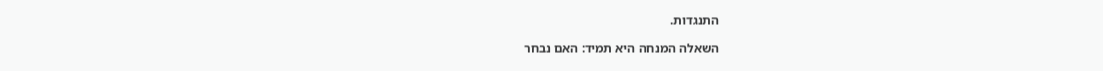התנגדות.

השאלה המנחה היא תמיד: האם נבחר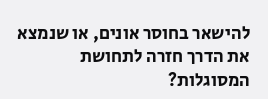להישאר בחוסר אונים, או שנמצא את הדרך חזרה לתחושת המסוגלות?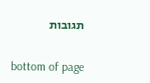תגובות


bottom of page